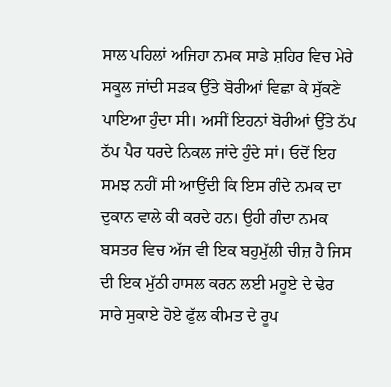ਸਾਲ ਪਹਿਲਾਂ ਅਜਿਹਾ ਨਮਕ ਸਾਡੇ ਸ਼ਹਿਰ ਵਿਚ ਮੇਰੇ ਸਕੂਲ ਜਾਂਦੀ ਸੜਕ ਉੱਤੇ ਬੋਰੀਆਂ ਵਿਛਾ ਕੇ ਸੁੱਕਣੇ ਪਾਇਆ ਹੁੰਦਾ ਸੀ। ਅਸੀਂ ਇਹਨਾਂ ਬੋਰੀਆਂ ਉੱਤੇ ਠੱਪ ਠੱਪ ਪੈਰ ਧਰਦੇ ਨਿਕਲ ਜਾਂਦੇ ਹੁੰਦੇ ਸਾਂ। ਓਦੋਂ ਇਹ ਸਮਝ ਨਹੀਂ ਸੀ ਆਉਂਦੀ ਕਿ ਇਸ ਗੰਦੇ ਨਮਕ ਦਾ ਦੁਕਾਨ ਵਾਲੇ ਕੀ ਕਰਦੇ ਹਨ। ਉਹੀ ਗੰਦਾ ਨਮਕ ਬਸਤਰ ਵਿਚ ਅੱਜ ਵੀ ਇਕ ਬਹੁਮੁੱਲੀ ਚੀਜ਼ ਹੈ ਜਿਸ ਦੀ ਇਕ ਮੁੱਠੀ ਹਾਸਲ ਕਰਨ ਲਈ ਮਹੂਏ ਦੇ ਢੇਰ ਸਾਰੇ ਸੁਕਾਏ ਹੋਏ ਫੁੱਲ ਕੀਮਤ ਦੇ ਰੂਪ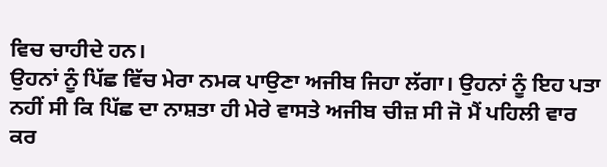ਵਿਚ ਚਾਹੀਦੇ ਹਨ।
ਉਹਨਾਂ ਨੂੰ ਪਿੱਛ ਵਿੱਚ ਮੇਰਾ ਨਮਕ ਪਾਉਣਾ ਅਜੀਬ ਜਿਹਾ ਲੱਗਾ। ਉਹਨਾਂ ਨੂੰ ਇਹ ਪਤਾ ਨਹੀਂ ਸੀ ਕਿ ਪਿੱਛ ਦਾ ਨਾਸ਼ਤਾ ਹੀ ਮੇਰੇ ਵਾਸਤੇ ਅਜੀਬ ਚੀਜ਼ ਸੀ ਜੋ ਮੈਂ ਪਹਿਲੀ ਵਾਰ ਕਰ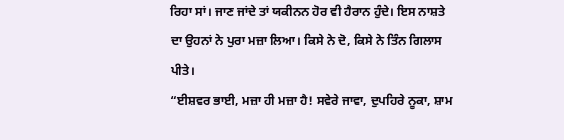ਰਿਹਾ ਸਾਂ। ਜਾਣ ਜਾਂਦੇ ਤਾਂ ਯਕੀਨਨ ਹੋਰ ਵੀ ਹੈਰਾਨ ਹੁੰਦੇ। ਇਸ ਨਾਸ਼ਤੇ ਦਾ ਉਹਨਾਂ ਨੇ ਪੁਰਾ ਮਜ਼ਾ ਲਿਆ। ਕਿਸੇ ਨੇ ਦੋ, ਕਿਸੇ ਨੇ ਤਿੰਨ ਗਿਲਾਸ ਪੀਤੇ।
“ਈਸ਼ਵਰ ਭਾਈ, ਮਜ਼ਾ ਹੀ ਮਜ਼ਾ ਹੈ! ਸਵੇਰੇ ਜਾਵਾ, ਦੁਪਹਿਰੇ ਨੂਕਾ, ਸ਼ਾਮ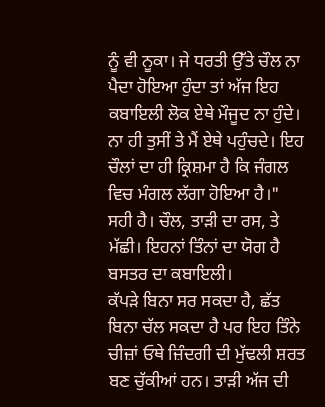ਨੂੰ ਵੀ ਨੂਕਾ। ਜੇ ਧਰਤੀ ਉੱਤੇ ਚੌਲ ਨਾ ਪੈਦਾ ਹੋਇਆ ਹੁੰਦਾ ਤਾਂ ਅੱਜ ਇਹ ਕਬਾਇਲੀ ਲੋਕ ਏਥੇ ਮੌਜੂਦ ਨਾ ਹੁੰਦੇ। ਨਾ ਹੀ ਤੁਸੀਂ ਤੇ ਮੈਂ ਏਥੇ ਪਹੁੰਚਦੇ। ਇਹ ਚੌਲਾਂ ਦਾ ਹੀ ਕ੍ਰਿਸ਼ਮਾ ਹੈ ਕਿ ਜੰਗਲ ਵਿਚ ਮੰਗਲ ਲੱਗਾ ਹੋਇਆ ਹੈ।"
ਸਹੀ ਹੈ। ਚੌਲ, ਤਾੜੀ ਦਾ ਰਸ, ਤੇ ਮੱਛੀ। ਇਹਨਾਂ ਤਿੰਨਾਂ ਦਾ ਯੋਗ ਹੈ ਬਸਤਰ ਦਾ ਕਬਾਇਲੀ।
ਕੱਪੜੇ ਬਿਨਾ ਸਰ ਸਕਦਾ ਹੈ, ਛੱਤ ਬਿਨਾ ਚੱਲ ਸਕਦਾ ਹੈ ਪਰ ਇਹ ਤਿੰਨੇ ਚੀਜ਼ਾਂ ਓਥੇ ਜ਼ਿੰਦਗੀ ਦੀ ਮੁੱਢਲੀ ਸ਼ਰਤ ਬਣ ਚੁੱਕੀਆਂ ਹਨ। ਤਾੜੀ ਅੱਜ ਦੀ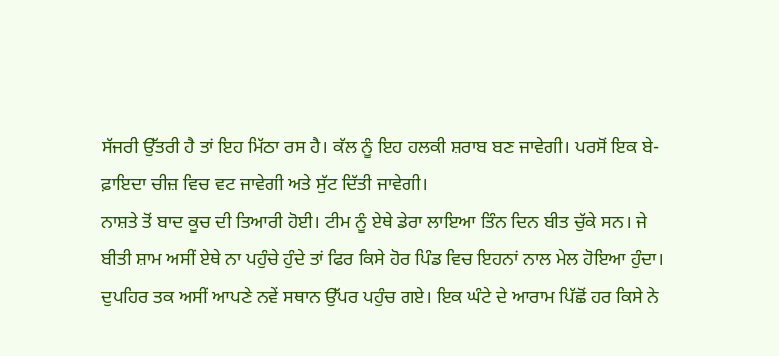ਸੱਜਰੀ ਉੱਤਰੀ ਹੈ ਤਾਂ ਇਹ ਮਿੱਠਾ ਰਸ ਹੈ। ਕੱਲ ਨੂੰ ਇਹ ਹਲਕੀ ਸ਼ਰਾਬ ਬਣ ਜਾਵੇਗੀ। ਪਰਸੋਂ ਇਕ ਬੇ-ਫ਼ਾਇਦਾ ਚੀਜ਼ ਵਿਚ ਵਟ ਜਾਵੇਗੀ ਅਤੇ ਸੁੱਟ ਦਿੱਤੀ ਜਾਵੇਗੀ।
ਨਾਸ਼ਤੇ ਤੋਂ ਬਾਦ ਕੂਚ ਦੀ ਤਿਆਰੀ ਹੋਈ। ਟੀਮ ਨੂੰ ਏਥੇ ਡੇਰਾ ਲਾਇਆ ਤਿੰਨ ਦਿਨ ਬੀਤ ਚੁੱਕੇ ਸਨ। ਜੇ ਬੀਤੀ ਸ਼ਾਮ ਅਸੀਂ ਏਥੇ ਨਾ ਪਹੁੰਚੇ ਹੁੰਦੇ ਤਾਂ ਫਿਰ ਕਿਸੇ ਹੋਰ ਪਿੰਡ ਵਿਚ ਇਹਨਾਂ ਨਾਲ ਮੇਲ ਹੋਇਆ ਹੁੰਦਾ। ਦੁਪਹਿਰ ਤਕ ਅਸੀਂ ਆਪਣੇ ਨਵੇਂ ਸਥਾਨ ਉੱਪਰ ਪਹੁੰਚ ਗਏ। ਇਕ ਘੰਟੇ ਦੇ ਆਰਾਮ ਪਿੱਛੋਂ ਹਰ ਕਿਸੇ ਨੇ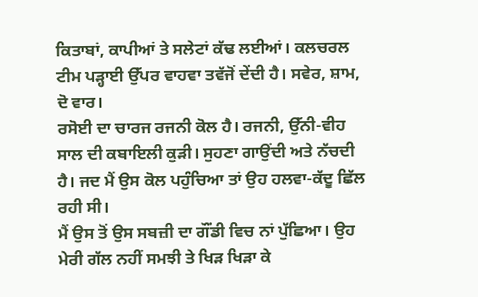ਕਿਤਾਬਾਂ, ਕਾਪੀਆਂ ਤੇ ਸਲੇਟਾਂ ਕੱਢ ਲਈਆਂ। ਕਲਚਰਲ ਟੀਮ ਪੜ੍ਹਾਈ ਉੱਪਰ ਵਾਹਵਾ ਤਵੱਜੋਂ ਦੇਂਦੀ ਹੈ। ਸਵੇਰ, ਸ਼ਾਮ, ਦੋ ਵਾਰ।
ਰਸੋਈ ਦਾ ਚਾਰਜ ਰਜਨੀ ਕੋਲ ਹੈ। ਰਜਨੀ, ਉੱਨੀ-ਵੀਹ ਸਾਲ ਦੀ ਕਬਾਇਲੀ ਕੁੜੀ। ਸੁਹਣਾ ਗਾਉਂਦੀ ਅਤੇ ਨੱਚਦੀ ਹੈ। ਜਦ ਮੈਂ ਉਸ ਕੋਲ ਪਹੁੰਚਿਆ ਤਾਂ ਉਹ ਹਲਵਾ-ਕੱਦੂ ਛਿੱਲ ਰਹੀ ਸੀ।
ਮੈਂ ਉਸ ਤੋਂ ਉਸ ਸਬਜ਼ੀ ਦਾ ਗੌਂਡੀ ਵਿਚ ਨਾਂ ਪੁੱਛਿਆ। ਉਹ ਮੇਰੀ ਗੱਲ ਨਹੀਂ ਸਮਝੀ ਤੇ ਖਿੜ ਖਿੜਾ ਕੇ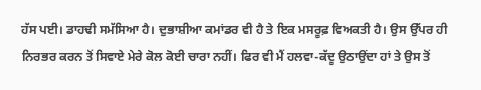ਹੱਸ ਪਈ। ਡਾਹਢੀ ਸਮੱਸਿਆ ਹੈ। ਦੁਭਾਸ਼ੀਆ ਕਮਾਂਡਰ ਵੀ ਹੈ ਤੇ ਇਕ ਮਸਰੂਫ਼ ਵਿਅਕਤੀ ਹੈ। ਉਸ ਉੱਪਰ ਹੀ ਨਿਰਭਰ ਕਰਨ ਤੋਂ ਸਿਵਾਏ ਮੇਰੇ ਕੋਲ ਕੋਈ ਚਾਰਾ ਨਹੀਂ। ਫਿਰ ਵੀ ਮੈਂ ਹਲਵਾ-ਕੱਦੂ ਉਠਾਉਂਦਾ ਹਾਂ ਤੇ ਉਸ ਤੋਂ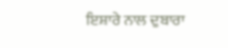ਇਸ਼ਾਰੇ ਨਾਲ ਦੁਬਾਰਾ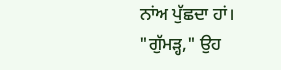ਨਾਂਅ ਪੁੱਛਦਾ ਹਾਂ।
"ਗੁੱਮੜ੍ਹ," ਉਹ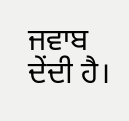ਜਵਾਬ ਦੇਂਦੀ ਹੈ।